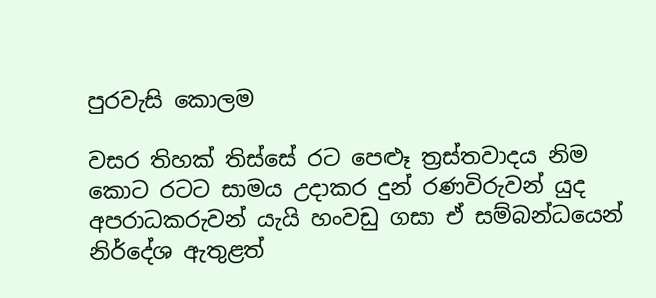පුරවැසි කොලම

වසර තිහක් තිස්සේ රට පෙළුෑ ත්‍රස්තවාදය නිම කොට රටට සාමය උදාකර දුන් රණවිරුවන් යුද අපරාධකරුවන් යැයි හංවඩු ගසා ඒ සම්බන්ධයෙන් නිර්දේශ ඇතුළත්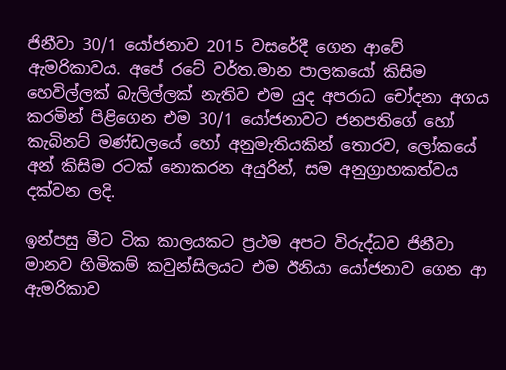ජිනීවා 30/1 යෝජනාව 2015 වසරේදී ගෙන ආවේ ඇමරිකාවය. අපේ රටේ වර්ත.මාන පාලකයෝ කිසිම හෙවිල්ලක් බැලිල්ලක් නැතිව එම යුද අපරාධ චෝදනා අගය කරමින් පිළිගෙන එම 30/1 යෝජනාවට ජනපතිගේ හෝ කැබිනට් මණ්ඩලයේ හෝ අනුමැතියකින් තොරව, ලෝකයේ අන් කිසිම රටක් නොකරන අයුරින්, සම අනුග්‍රාහකත්වය දක්වන ලදි.

ඉන්පසු මීට ටික කාලයකට ප්‍රථම අපට විරුද්ධව ජිනීවා මානව හිමිකම් කවුන්සිලයට එම ඊනියා යෝජනාව ගෙන ආ ඇමරිකාව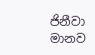ජිනීවා මානව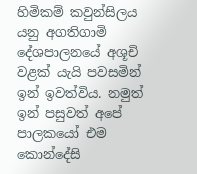හිමිකම් කවුන්සිලය යනු අගතිගාමි දේශපාලනයේ අශූචි වළක් යැයි පවසමින් ඉන් ඉවත්විය. නමුත් ඉන් පසුවත් අපේ පාලකයෝ එම කොන්දේසි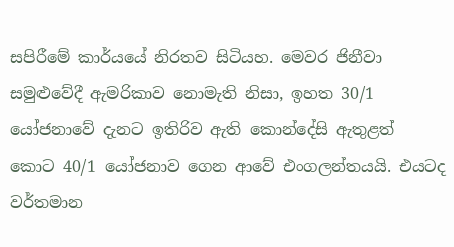සපිරීමේ කාර්යයේ නිරතව සිටියහ. මෙවර ජිනීවා සමුළුවේදී ඇමරිකාව නොමැති නිසා, ඉහත 30/1 යෝජනාවේ දැනට ඉතිරිව ඇති කොන්දේසි ඇතුළත් කොට 40/1 යෝජනාව ගෙන ආවේ එංගලන්තයයි. එයටද වර්තමාන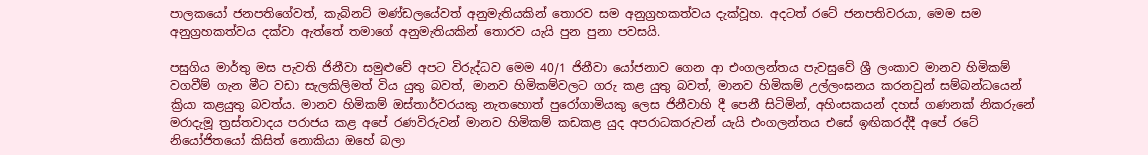පාලකයෝ ජනපතිගේවත්, කැබිනට් මණ්ඩලයේවත් අනුමැතියකින් තොරව සම අනුග්‍රහකත්වය දැක්වූහ. අදටත් රටේ ජනපතිවරයා, මෙම සම අනුග්‍රහකත්වය දක්වා ඇත්තේ තමාගේ අනුමැතියකින් තොරව යැයි පුන පුනා පවසයි.

පසුගිය මාර්තු මස පැවති ජිනීවා සමුළුවේ අපට විරුද්ධව මෙම 40/1 ජිනීවා යෝජනාව ගෙන ආ එංගලන්තය පැවසුවේ ශ්‍රී ලංකාව මානව හිමිකම් වගවීම් ගැන මීට වඩා සැලකිලිමත් විය යුතු බවත්, මානව හිමිකම්වලට ගරු කළ යුතු බවත්, මානව හිමිකම් උල්ලංඝනය කරනවුන් සම්බන්ධයෙන් ක්‍රියා කළයුතු බවත්ය. මානව හිමිකම් ඔස්තාර්වරයකු නැතහොත් පුරෝගාමියකු ලෙස ජිනීවාහි දී පෙනී සිටිමින්, අහිංසකයන් දහස් ගණනක් නිකරුනේ මරාදැමූ ත්‍රස්තවාදය පරාජය කළ අපේ රණවිරුවන් මානව හිමිකම් කඩකළ යුද අපරාධකරුවන් යැයි එංගලන්තය එසේ ඉඟිකරද්දී අපේ රටේ නියෝජිතයෝ කිසිත් නොකියා ඔහේ බලා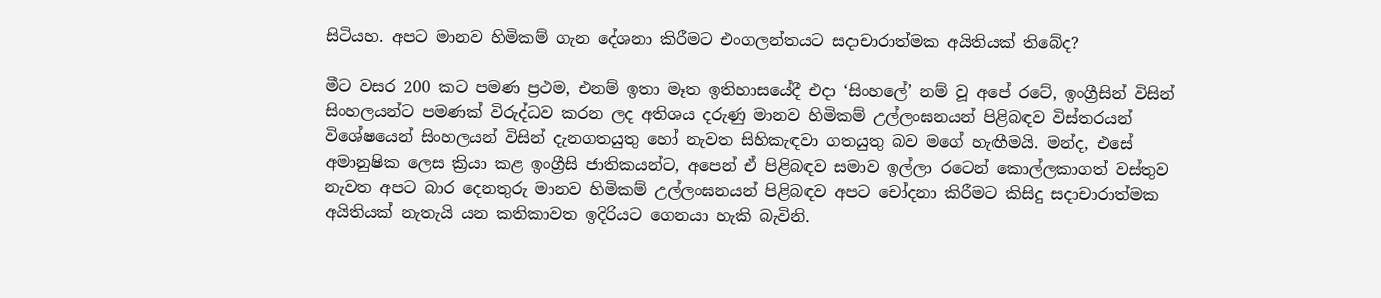සිටියහ. අපට මානව හිමිකම් ගැන දේශනා කිරීමට එංගලන්තයට සදාචාරාත්මක අයිතියක් තිබේද?

මීට වසර 200 කට පමණ ප්‍රථම, එනම් ඉතා මෑත ඉතිහාසයේදී එදා ‘සිංහලේ’ නම් වූ අපේ රටේ, ඉංග්‍රීසින් විසින් සිංහලයන්ට පමණක් විරුද්ධව කරන ලද අතිශය දරුණු මානව හිමිකම් උල්ලංඝනයන් පිළිබඳව විස්තරයන් විශේෂයෙන් සිංහලයන් විසින් දැනගතයුතු හෝ නැවත සිහිකැඳවා ගතයුතු බව මගේ හැඟීමයි. මන්ද, එසේ අමානුෂික ලෙස ක්‍රියා කළ ඉංග්‍රීසි ජාතිකයන්ට, අපෙන් ඒ පිළිබඳව සමාව ඉල්ලා රටෙන් කොල්ලකාගත් වස්තුව නැවත අපට බාර දෙනතුරු මානව හිමිකම් උල්ලංඝනයන් පිළිබඳව අපට චෝදනා කිරීමට කිසිදු සදාචාරාත්මක අයිතියක් නැතැයි යන කතිකාවත ඉදිරියට ගෙනයා හැකි බැවිනි.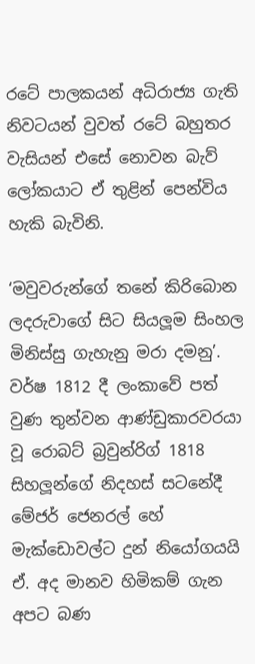රටේ පාලකයන් අධිරාජ්‍ය ගැති නිවටයන් වුවත් රටේ බහුතර වැසියන් එසේ නොවන බැව් ලෝකයාට ඒ තුළින් පෙන්විය හැකි බැවිනි.

‘මවුවරුන්ගේ තනේ කිරිබොන ලදරුවාගේ සිට සියලූම සිංහල මිනිස්සු ගැහැනු මරා දමනු’. වර්ෂ 1812 දී ලංකාවේ පත් වුණ තුන්වන ආණ්ඩුකාරවරයා වූ රොබට් බ්‍රවුන්රිග් 1818 සිහලූන්ගේ නිදහස් සටනේදී මේජර් ජෙනරල් හේ මැක්ඩොවල්ට දුන් නියෝගයයි ඒ. අද මානව හිමිකම් ගැන අපට බණ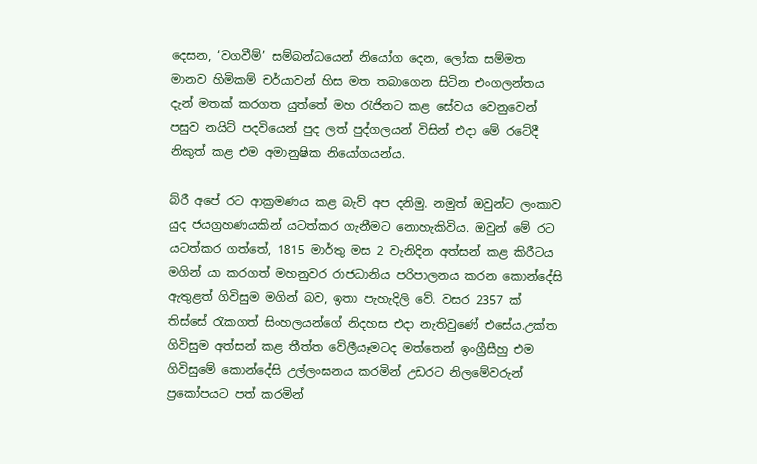දෙසන, ‘වගවීම්’ සම්බන්ධයෙන් නියෝග දෙන, ලෝක සම්මත මානව හිමිකම් චර්යාවන් හිස මත තබාගෙන සිටින එංගලන්තය දැන් මතක් කරගත යුත්තේ මහ රැජිනට කළ සේවය වෙනුවෙන් පසුව නයිට් පදවියෙන් පුද ලත් පුද්ගලයන් විසින් එදා මේ රටේදී නිකුත් කළ එම අමානුෂික නියෝගයන්ය.

බ්රී අපේ රට ආක්‍රමණය කළ බැව් අප දනිමු. නමුත් ඔවුන්ට ලංකාව යුද ජයග්‍රහණයකින් යටත්කර ගැනීමට නොහැකිවිය. ඔවුන් මේ රට යටත්කර ගත්තේ, 1815 මාර්තු මස 2 වැනිදින අත්සන් කළ කිරීටය මගින් යා කරගත් මහනුවර රාජධානිය පරිපාලනය කරන කොන්දේසි ඇතුළත් ගිවිසුම මගින් බව, ඉතා පැහැදිලි වේ. වසර 2357 ක් තිස්සේ රැකගත් සිංහලයන්ගේ නිදහස එදා නැතිවුණේ එසේය.උක්ත ගිවිසුම අත්සන් කළ තීත්ත වේලීයෑමටද මත්තෙන් ඉංග්‍රීසීහු එම ගිවිසුමේ කොන්දේසි උල්ලංඝනය කරමින් උඩරට නිලමේවරුන් ප්‍රකෝපයට පත් කරමින්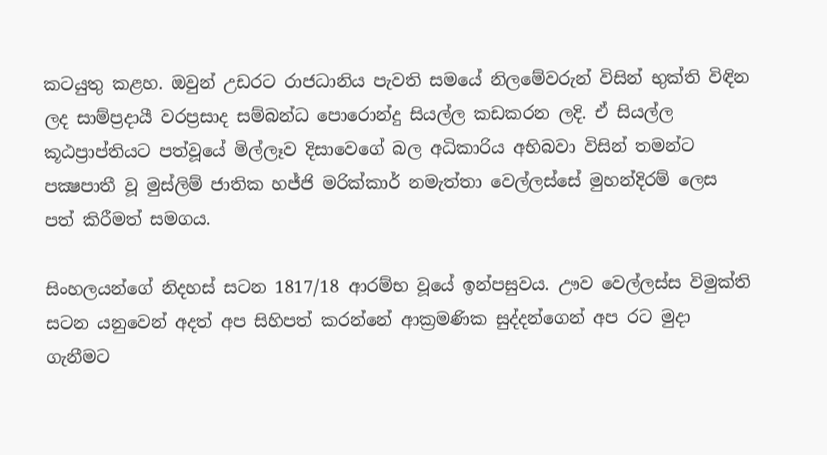කටයුතු කළහ. ඔවුන් උඩරට රාජධානිය පැවති සමයේ නිලමේවරුන් විසින් භුක්ති විඳින ලද සාම්ප්‍රදායී වරප්‍රසාද සම්බන්ධ පොරොන්දු සියල්ල කඩකරන ලදි. ඒ සියල්ල කූඨප්‍රාප්තියට පත්වූයේ මිල්ලෑව දිසාවෙගේ බල අධිකාරිය අභිබවා විසින් තමන්ට පක්‍ෂපාතී වූ මුස්ලිම් ජාතික හජ්ජි මරික්කාර් නමැත්තා වෙල්ලස්සේ මුහන්දිරම් ලෙස පත් කිරීමත් සමගය.

සිංහලයන්ගේ නිදහස් සටන 1817/18 ආරම්භ වූයේ ඉන්පසුවය. ඌව වෙල්ලස්ස විමුක්ති සටන යනුවෙන් අදත් අප සිහිපත් කරන්නේ ආක්‍රමණික සුද්දන්ගෙන් අප රට මුදා ගැනීමට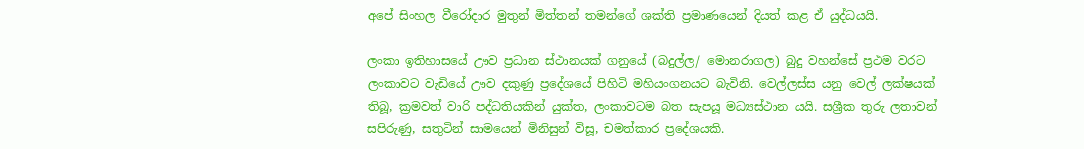අපේ සිංහල වීරෝදාර මුතුන් මිත්තන් තමන්ගේ ශක්ති ප්‍රමාණයෙන් දියත් කළ ඒ යුද්ධයයි.

ලංකා ඉතිහාසයේ ඌව ප්‍රධාන ස්ථානයක් ගනුයේ (බදුල්ල/ මොනරාගල) බුදු වහන්සේ ප්‍රථම වරට ලංකාවට වැඩියේ ඌව දකුණු ප්‍රදේශයේ පිහිටි මහියංගනයට බැවිනි. වෙල්ලස්ස යනු වෙල් ලක්ෂයක් තිබූ, ක්‍රමවත් වාරි පද්ධතියකින් යුක්ත, ලංකාවටම බත සැපයූ මධ්‍යස්ථාන යයි. සශ්‍රීක තුරු ලතාවන් සපිරුණු, සතුටින් සාමයෙන් මිනිසුන් විසූ, චමත්කාර ප්‍රදේශයකි.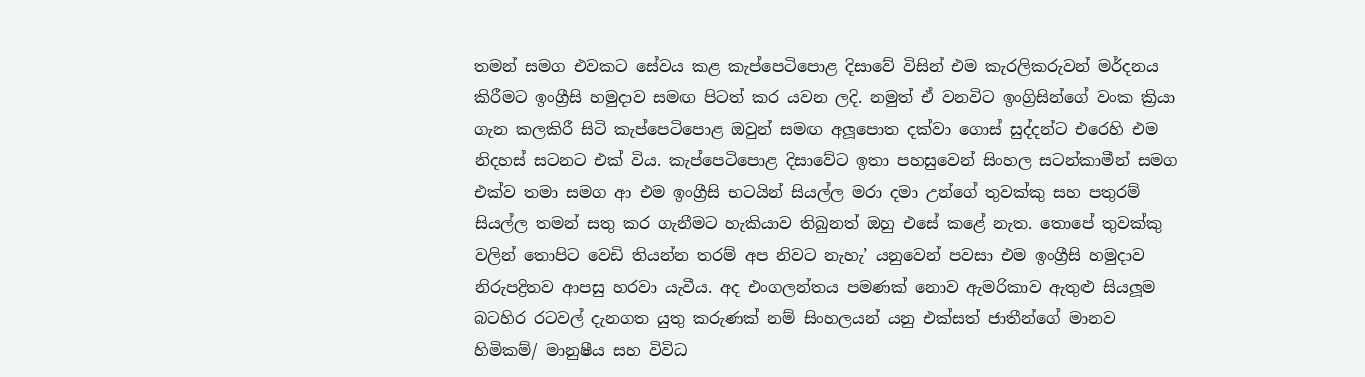තමන් සමග එවකට සේවය කළ කැප්පෙටිපොළ දිසාවේ විසින් එම කැරලිකරුවන් මර්දනය කිරීමට ඉංග්‍රීසි හමුදාව සමඟ පිටත් කර යවන ලදි. නමුත් ඒ වනවිට ඉංග්‍රිසින්ගේ වංක ක්‍රියා ගැන කලකිරී සිටි කැප්පෙටිපොළ ඔවුන් සමඟ අලූපොත දක්වා ගොස් සුද්දන්ට එරෙහි එම නිදහස් සටනට එක් විය. කැප්පෙටිපොළ දිසාවේට ඉතා පහසුවෙන් සිංහල සටන්කාමීන් සමග එක්ව තමා සමග ආ එම ඉංග්‍රීසි භටයින් සියල්ල මරා දමා උන්ගේ තුවක්කු සහ පතුරම් සියල්ල තමන් සතු කර ගැනීමට හැකියාව තිබුනත් ඔහු එසේ කළේ නැත. තොපේ තුවක්කු වලින් තොපිට වෙඩි තියන්න තරම් අප නිවට නැහැ’ යනුවෙන් පවසා එම ඉංග්‍රීසි හමුදාව නිරුපද්‍රිතව ආපසු හරවා යැවීය. අද එංගලන්තය පමණක් නොව ඇමරිකාව ඇතුළු සියලූම බටහිර රටවල් දැනගත යුතු කරුණක් නම් සිංහලයන් යනු එක්සත් ජාතීන්ගේ මානව හිමිකම්/ මානුෂීය සහ විවිධ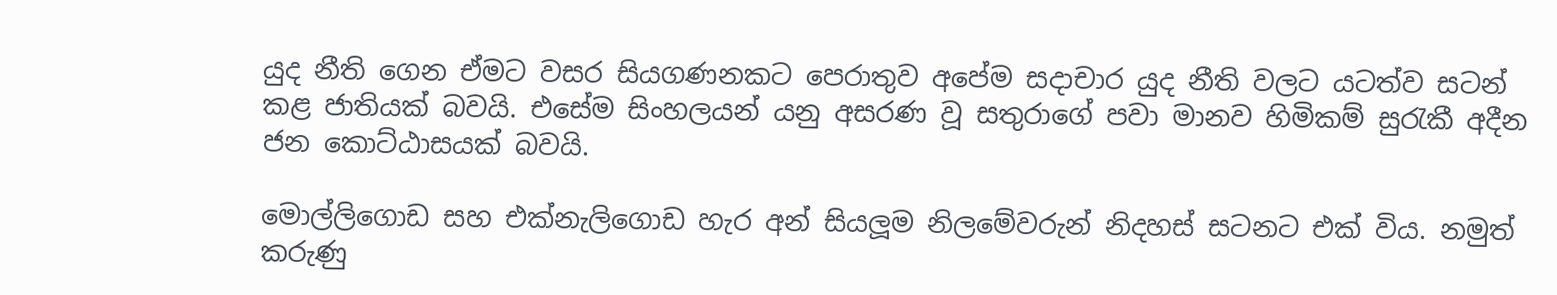යුද නීති ගෙන ඒමට වසර සියගණනකට පෙරාතුව අපේම සදාචාර යුද නීති වලට යටත්ව සටන් කළ ජාතියක් බවයි. එසේම සිංහලයන් යනු අසරණ වූ සතුරාගේ පවා මානව හිමිකම් සුරැකී අදීන ජන කොට්ඨාසයක් බවයි.

මොල්ලිගොඩ සහ එක්නැලිගොඩ හැර අන් සියලූම නිලමේවරුන් නිදහස් සටනට එක් විය. නමුත් කරුණු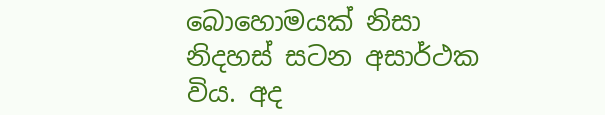බොහොමයක් නිසා නිදහස් සටන අසාර්ථක විය. අද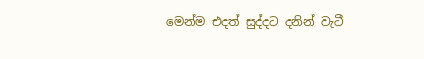මෙන්ම එදත් සුද්දට දනින් වැටී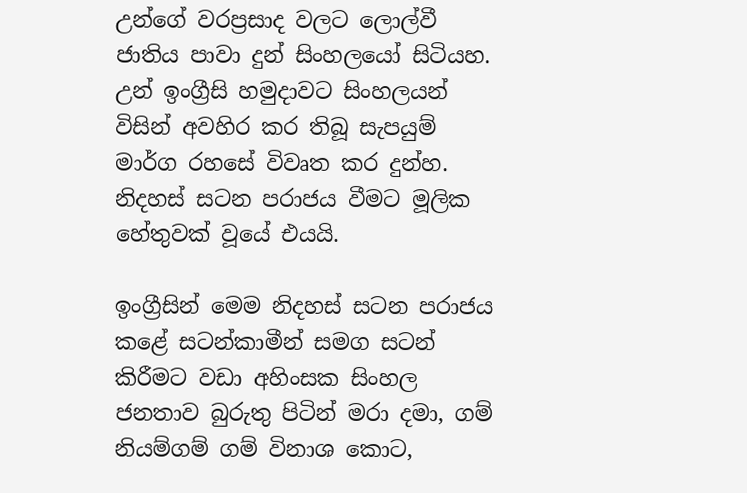උන්ගේ වරප්‍රසාද වලට ලොල්වී ජාතිය පාවා දුන් සිංහලයෝ සිටියහ. උන් ඉංග්‍රීසි හමුදාවට සිංහලයන් විසින් අවහිර කර තිබූ සැපයුම් මාර්ග රහසේ විවෘත කර දුන්හ. නිදහස් සටන පරාජය වීමට මූලික හේතුවක් වූයේ එයයි.

ඉංග්‍රීසින් මෙම නිදහස් සටන පරාජය කළේ සටන්කාමීන් සමග සටන් කිරීමට වඩා අහිංසක සිංහල ජනතාව බුරුතු පිටින් මරා දමා, ගම් නියම්ගම් ගම් විනාශ කොට,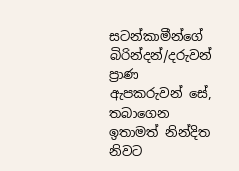සටන්කාමීන්ගේ බිරින්දන්/දරුවන් ප්‍රාණ ඇපකරුවන් සේ, තබාගෙන ඉතාමත් නින්දිත නිවට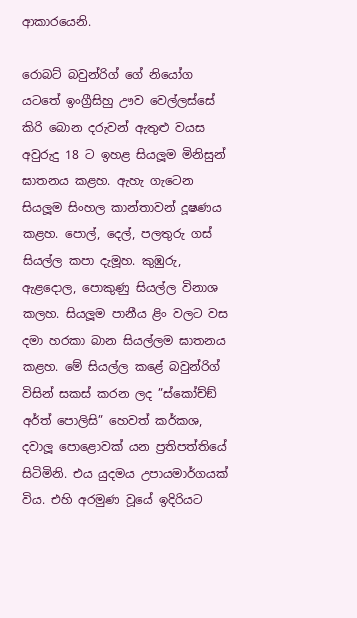ආකාරයෙනි.

රොබට් බවුන්රිග් ගේ නියෝග යටතේ ඉංග්‍රීසිහු ඌව වෙල්ලස්සේ කිරි බොන දරුවන් ඇතුළු වයස අවුරුදු 18 ට ඉහළ සියලූම මිනිසුන් ඝාතනය කළහ. ඇහැ ගැටෙන සියලූම සිංහල කාන්තාවන් දූෂණය කළහ. පොල්, දෙල්, පලතුරු ගස් සියල්ල කපා දැමූහ. කුඹුරු, ඇළදොල, පොකුණු සියල්ල විනාශ කලහ. සියලූම පානීය ළිං වලට වස දමා හරකා බාන සියල්ලම ඝාතනය කළහ. මේ සියල්ල කළේ බවුන්රිග් විසින් සකස් කරන ලද ”ස්කෝච්ඞ් අර්ත් පොලිසි” හෙවත් කර්කශ, දවාලූ පොළොවක් යන ප්‍රතිපත්තියේ සිටිමිනි. එය යුදමය උපායමාර්ගයක් විය. එහි අරමුණ වූයේ ඉදිරියට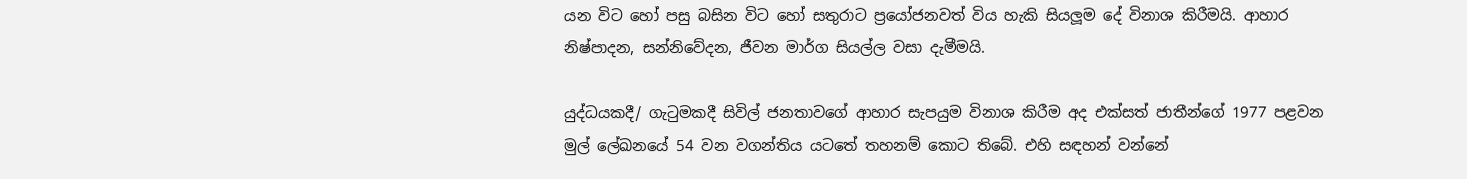යන විට හෝ පසු බසින විට හෝ සතුරාට ප්‍රයෝජනවත් විය හැකි සියලූම දේ විනාශ කිරීමයි. ආහාර නිෂ්පාදන, සන්නිවේදන, ජීවන මාර්ග සියල්ල වසා දැමීමයි.

යුද්ධයකදී/ ගැටුමකදී සිවිල් ජනතාවගේ ආහාර සැපයුම විනාශ කිරීම අද එක්සත් ජාතීන්ගේ 1977 පළවන මුල් ලේඛනයේ 54 වන වගන්තිය යටතේ තහනම් කොට තිබේ. එහි සඳහන් වන්නේ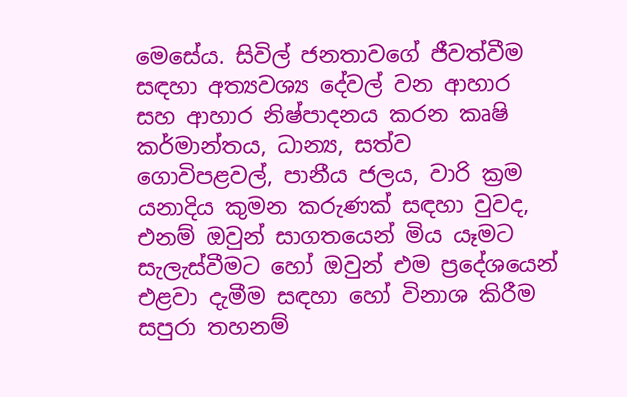මෙසේය. සිවිල් ජනතාවගේ ජීවත්වීම සඳහා අත්‍යවශ්‍ය දේවල් වන ආහාර සහ ආහාර නිෂ්පාදනය කරන කෘෂි කර්මාන්තය, ධාන්‍ය, සත්ව ගොවිපළවල්, පානීය ජලය, වාරි ක්‍රම යනාදිය කුමන කරුණක් සඳහා වුවද, එනම් ඔවුන් සාගතයෙන් මිය යෑමට සැලැස්වීමට හෝ ඔවුන් එම ප්‍රදේශයෙන් එළවා දැමීම සඳහා හෝ විනාශ කිරීම සපුරා තහනම්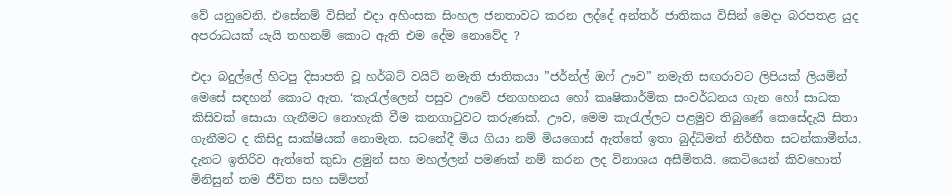වේ යනුවෙනි. එසේනම් විසින් එදා අහිංසක සිංහල ජනතාවට කරන ලද්දේ අන්තර් ජාතිකය විසින් මෙදා බරපතළ යුද අපරාධයක් යැයි තහනම් කොට ඇති එම දේම නොවේද ?

එදා බදුල්ලේ හිටපු දිසාපති වූ හර්බට් වයිට් නමැති ජාතිකයා ”ජර්න්ල් ඔෆ් ඌව” නමැති සඟරාවට ලිපියක් ලියමින් මෙසේ සඳහන් කොට ඇත. ‘කැරැල්ලෙන් පසුව ඌවේ ජනගහනය හෝ කෘෂිකාර්මික සංවර්ධනය ගැන හෝ සාධක කිසිවක් සොයා ගැනීමට නොහැකි වීම කනගාටුවට කරුණක්. ඌව, මෙම කැරැල්ලට පළමුව තිබුණේ කෙසේදැයි සිතා ගැනීමට ද කිසිදු සාක්ෂියක් නොමැත. සටනේදී මිය ගියා නම් මියගොස් ඇත්තේ ඉතා බුද්ධිමත් නිර්භීත සටන්කාමීන්ය. දැනට ඉතිරිව ඇත්තේ කුඩා ළමුන් සහ මහල්ලන් පමණක් නම් කරන ලද විනාශය අසීමිතයි. කෙටියෙන් කිවහොත් මිනිසුන් තම ජීවිත සහ සම්පත්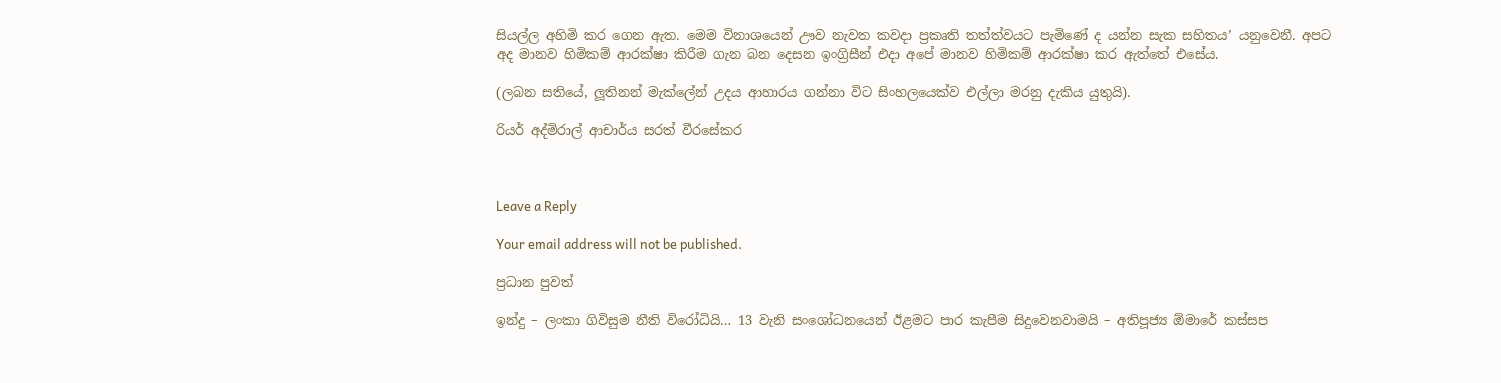සියල්ල අහිමි කර ගෙන ඇත. මෙම විනාශයෙන් ඌව නැවත කවදා ප්‍රකෘති තත්ත්වයට පැමිණේ ද යන්න සැක සහිතය’ යනුවෙනී. අපට අද මානව හිමිකම් ආරක්ෂා කිරීම ගැන බන දෙසන ඉංග්‍රිසීන් එදා අපේ මානව හිමිකම් ආරක්ෂා කර ඇත්තේ එසේය.

(ලබන සතියේ, ලූතිනන් මැක්ලේන් උදය ආහාරය ගන්නා විට සිංහලයෙක්ව එල්ලා මරනු දැකිය යුතුයි).

රියර් අද්මිරාල් ආචාර්ය සරත් වීරසේකර



Leave a Reply

Your email address will not be published.

ප්‍රධාන පුවත්

ඉන්දු – ලංකා ගිවිසුම නීති විරෝධියි… 13 වැනි සංශෝධනයෙන් ඊළමට පාර කැපීම සිදුවෙනවාමයි – අතිපූජ්‍ය ඕමාරේ කස්සප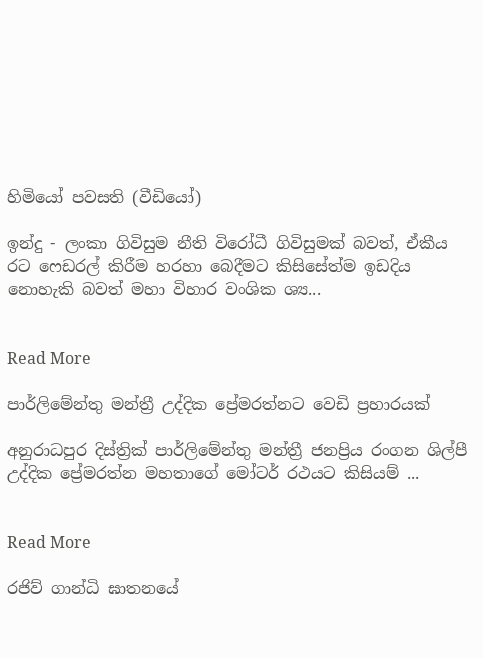හිමියෝ පවසති (වීඩියෝ)

ඉන්දු - ලංකා ගිවිසුම නීති විරෝධී ගිවිසුමක් බවත්, ඒකීය රට ෆෙඩරල් කිරීම හරහා බෙදීමට කිසිසේත්ම ඉඩදිය නොහැකි බවත් මහා විහාර වංශික ශ්‍ය...


Read More

පාර්ලිමේන්තු මන්ත්‍රී උද්දික ප්‍රේමරත්නට වෙඩි ප්‍රහාරයක්

අනුරාධපුර දිස්ත්‍රික් පාර්ලිමේන්තු මන්ත්‍රී ජනප්‍රිය රංගන ශිල්පී උද්දික ප්‍රේමරත්න මහතාගේ මෝටර් රථයට කිසියම් ...


Read More

රජිව් ගාන්ධි ඝාතනයේ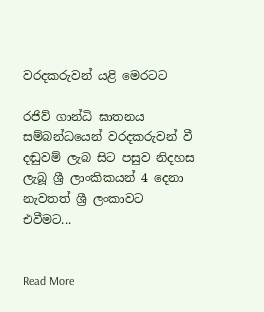වරදකරුවන් යළි මෙරටට

රජිව් ගාන්ධි ඝාතනය සම්බන්ධයෙන් වරදකරුවන් වී දඬුවම් ලැබ සිට පසුව නිදහස ලැබූ ශ්‍රී ලාංකිකයන් 4 දෙනා නැවතත් ශ්‍රී ලංකාවට එවීමට...


Read More